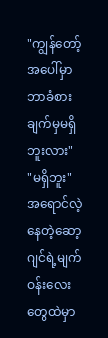"ကျွန်တော့်အပေါ်မှာ ဘာခံစားချက်မှမရှိဘူးလား"
"မရှိဘူး"
အရောင်လဲ့နေတဲ့ဆော့ဂျင်ရဲ့မျက်ဝန်းလေးတွေထဲမှာ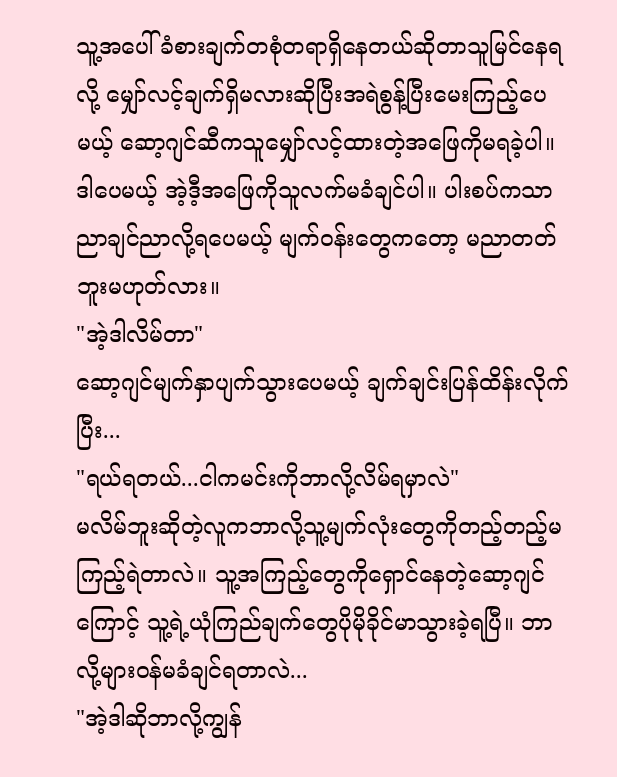သူ့အပေါ်ခံစားချက်တစုံတရာရှိနေတယ်ဆိုတာသူမြင်နေရလို့ မျှော်လင့်ချက်ရှိမလားဆိုပြီးအရဲစွန့်ပြီးမေးကြည့်ပေမယ့် ဆော့ဂျင်ဆီကသူမျှော်လင့်ထားတဲ့အဖြေကိုမရခဲ့ပါ။ ဒါပေမယ့် အဲ့ဒီ့အဖြေကိုသူလက်မခံချင်ပါ။ ပါးစပ်ကသာညာချင်ညာလို့ရပေမယ့် မျက်ဝန်းတွေကတော့ မညာတတ်ဘူးမဟုတ်လား။
"အဲ့ဒါလိမ်တာ"
ဆော့ဂျင်မျက်နှာပျက်သွားပေမယ့် ချက်ချင်းပြန်ထိန်းလိုက်ပြီး...
"ရယ်ရတယ်...ငါကမင်းကိုဘာလို့လိမ်ရမှာလဲ"
မလိမ်ဘူးဆိုတဲ့လူကဘာလို့သူ့မျက်လုံးတွေကိုတည့်တည့်မကြည့်ရဲတာလဲ။ သူ့အကြည့်တွေကိုရှောင်နေတဲ့ဆော့ဂျင်ကြောင့် သူ့ရဲ့ယုံကြည်ချက်တွေပိုမိုခိုင်မာသွားခဲ့ရပြီ။ ဘာလို့များဝန်မခံချင်ရတာလဲ...
"အဲ့ဒါဆိုဘာလို့ကျွန်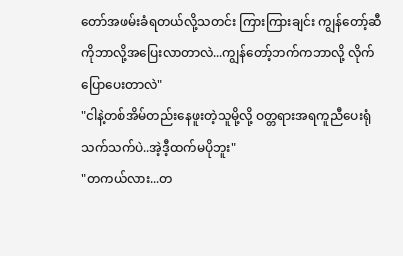တော်အဖမ်းခံရတယ်လို့သတင်း ကြားကြားချင်း ကျွန်တော့်ဆီကိုဘာလို့အပြေးလာတာလဲ...ကျွန်တော့်ဘက်ကဘာလို့ လိုက်ပြောပေးတာလဲ"
"ငါနဲ့တစ်အိမ်တည်းနေဖူးတဲ့သူမို့လို့ ဝတ္တရားအရကူညီပေးရုံသက်သက်ပဲ..အဲ့ဒီ့ထက်မပိုဘူး"
"တကယ်လား...တ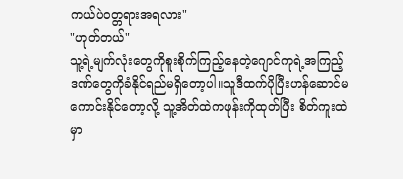ကယ်ပဲဝတ္တရားအရလား"
"ဟုတ်တယ်"
သူ့ရဲ့မျက်လုံးတွေကိုစူးစိုက်ကြည့်နေတဲ့ဂျောင်ကုရဲ့အကြည့်ဒဏ်တွေကိုခံနိုင်ရည်မရှိတော့ပါ။သူဒီထက်ပိုပြီးဟန်ဆောင်မကောင်းနိုင်တော့လို့ သူ့အိတ်ထဲကဖုန်းကိုထုတ်ပြီး စိတ်ကူးထဲမှာ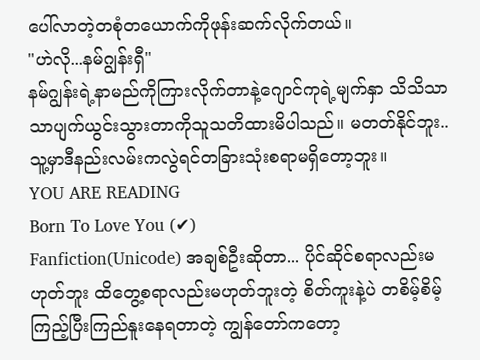ပေါ်လာတဲ့တစုံတယောက်ကိုဖုန်းဆက်လိုက်တယ်။
"ဟဲလို...နမ်ဂျွန်းရှီ"
နမ်ဂျွန်းရဲ့နာမည်ကိုကြားလိုက်တာနဲ့ဂျောင်ကုရဲ့မျက်နှာ သိသိသာသာပျက်ယွင်းသွားတာကိုသူသတိထားမိပါသည်။ မတတ်နိုင်ဘူး..သူ့မှာဒီနည်းလမ်းကလွဲရင်တခြားသုံးစရာမရှိတော့ဘူး။
YOU ARE READING
Born To Love You (✔)
Fanfiction(Unicode) အချစ်ဦးဆိုတာ... ပိုင်ဆိုင်စရာလည်းမဟုတ်ဘူး ထိတွေ့စရာလည်းမဟုတ်ဘူးတဲ့ စိတ်ကူးနဲ့ပဲ တစိမ့်စိမ့်ကြည့်ပြီးကြည်နူးနေရတာတဲ့ ကျွန်တော်ကတော့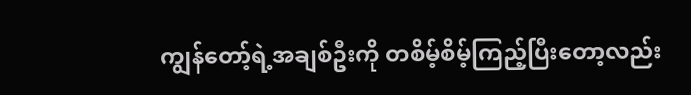ကျွန်တော့်ရဲ့အချစ်ဦးကို တစိမ့်စိမ့်ကြည့်ပြီးတော့လည်း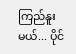ကြည်နူးမယ်... ပိုင်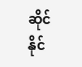ဆိုင်နိုင်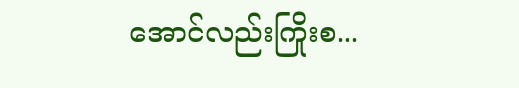အောင်လည်းကြိုးစ...